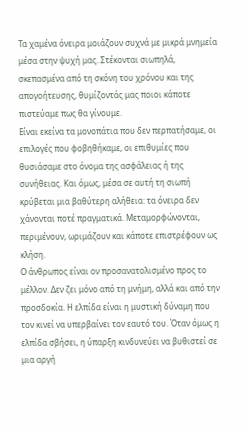Τα χαμένα όνειρα μοιάζουν συχνά με μικρά μνημεία μέσα στην ψυχή μας. Στέκονται σιωπηλά, σκεπασμένα από τη σκόνη του χρόνου και της απογοήτευσης, θυμίζοντάς μας ποιοι κάποτε πιστεύαμε πως θα γίνουμε.
Είναι εκείνα τα μονοπάτια που δεν περπατήσαμε, οι επιλογές που φοβηθήκαμε, οι επιθυμίες που θυσιάσαμε στο όνομα της ασφάλειας ή της συνήθειας. Και όμως, μέσα σε αυτή τη σιωπή κρύβεται μια βαθύτερη αλήθεια: τα όνειρα δεν χάνονται ποτέ πραγματικά. Μεταμορφώνονται, περιμένουν, ωριμάζουν και κάποτε επιστρέφουν ως κλήση.
Ο άνθρωπος είναι ον προσανατολισμένο προς το μέλλον. Δεν ζει μόνο από τη μνήμη, αλλά και από την προσδοκία. Η ελπίδα είναι η μυστική δύναμη που τον κινεί να υπερβαίνει τον εαυτό του. Όταν όμως η ελπίδα σβήσει, η ύπαρξη κινδυνεύει να βυθιστεί σε μια αργή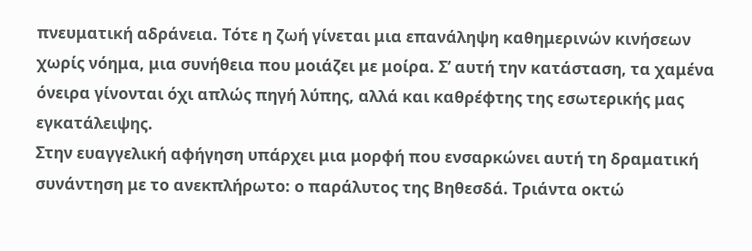πνευματική αδράνεια. Τότε η ζωή γίνεται μια επανάληψη καθημερινών κινήσεων χωρίς νόημα, μια συνήθεια που μοιάζει με μοίρα. Σ’ αυτή την κατάσταση, τα χαμένα όνειρα γίνονται όχι απλώς πηγή λύπης, αλλά και καθρέφτης της εσωτερικής μας εγκατάλειψης.
Στην ευαγγελική αφήγηση υπάρχει μια μορφή που ενσαρκώνει αυτή τη δραματική συνάντηση με το ανεκπλήρωτο: ο παράλυτος της Βηθεσδά. Τριάντα οκτώ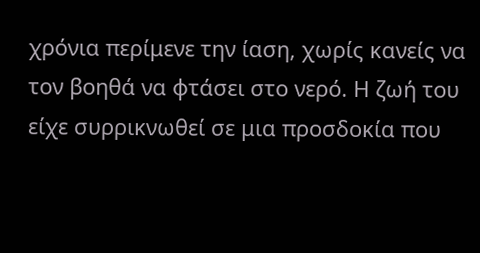χρόνια περίμενε την ίαση, χωρίς κανείς να τον βοηθά να φτάσει στο νερό. Η ζωή του είχε συρρικνωθεί σε μια προσδοκία που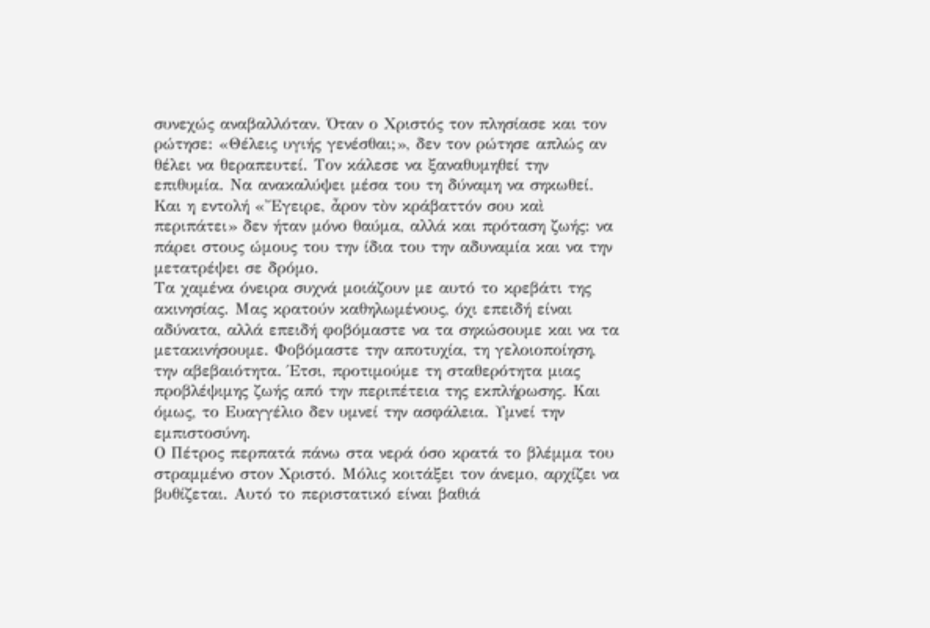συνεχώς αναβαλλόταν. Όταν ο Χριστός τον πλησίασε και τον ρώτησε: «Θέλεις υγιής γενέσθαι;», δεν τον ρώτησε απλώς αν θέλει να θεραπευτεί. Τον κάλεσε να ξαναθυμηθεί την επιθυμία. Να ανακαλύψει μέσα του τη δύναμη να σηκωθεί. Και η εντολή «Ἔγειρε, ἆρον τὸν κράβαττόν σου καὶ περιπάτει» δεν ήταν μόνο θαύμα, αλλά και πρόταση ζωής: να πάρει στους ώμους του την ίδια του την αδυναμία και να την μετατρέψει σε δρόμο.
Τα χαμένα όνειρα συχνά μοιάζουν με αυτό το κρεβάτι της ακινησίας. Μας κρατούν καθηλωμένους, όχι επειδή είναι αδύνατα, αλλά επειδή φοβόμαστε να τα σηκώσουμε και να τα μετακινήσουμε. Φοβόμαστε την αποτυχία, τη γελοιοποίηση, την αβεβαιότητα. Έτσι, προτιμούμε τη σταθερότητα μιας προβλέψιμης ζωής από την περιπέτεια της εκπλήρωσης. Και όμως, το Ευαγγέλιο δεν υμνεί την ασφάλεια. Υμνεί την εμπιστοσύνη.
Ο Πέτρος περπατά πάνω στα νερά όσο κρατά το βλέμμα του στραμμένο στον Χριστό. Μόλις κοιτάξει τον άνεμο, αρχίζει να βυθίζεται. Αυτό το περιστατικό είναι βαθιά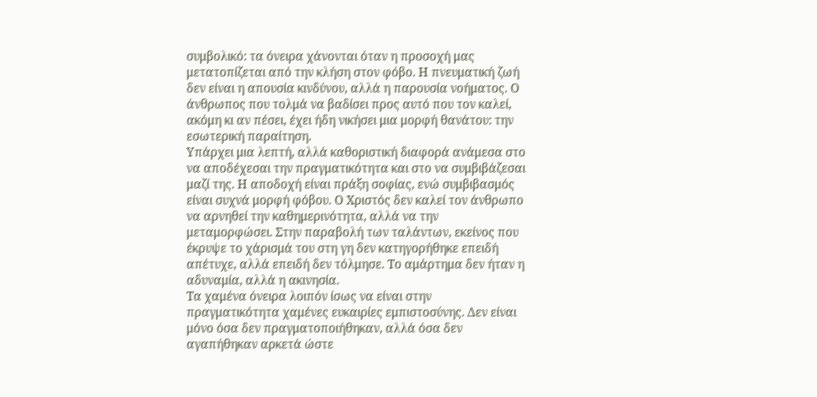συμβολικό: τα όνειρα χάνονται όταν η προσοχή μας μετατοπίζεται από την κλήση στον φόβο. Η πνευματική ζωή δεν είναι η απουσία κινδύνου, αλλά η παρουσία νοήματος. Ο άνθρωπος που τολμά να βαδίσει προς αυτό που τον καλεί, ακόμη κι αν πέσει, έχει ήδη νικήσει μια μορφή θανάτου: την εσωτερική παραίτηση.
Υπάρχει μια λεπτή, αλλά καθοριστική διαφορά ανάμεσα στο να αποδέχεσαι την πραγματικότητα και στο να συμβιβάζεσαι μαζί της. Η αποδοχή είναι πράξη σοφίας, ενώ συμβιβασμός είναι συχνά μορφή φόβου. Ο Χριστός δεν καλεί τον άνθρωπο να αρνηθεί την καθημερινότητα, αλλά να την μεταμορφώσει. Στην παραβολή των ταλάντων, εκείνος που έκρυψε το χάρισμά του στη γη δεν κατηγορήθηκε επειδή απέτυχε, αλλά επειδή δεν τόλμησε. Το αμάρτημα δεν ήταν η αδυναμία, αλλά η ακινησία.
Τα χαμένα όνειρα λοιπόν ίσως να είναι στην πραγματικότητα χαμένες ευκαιρίες εμπιστοσύνης. Δεν είναι μόνο όσα δεν πραγματοποιήθηκαν, αλλά όσα δεν αγαπήθηκαν αρκετά ώστε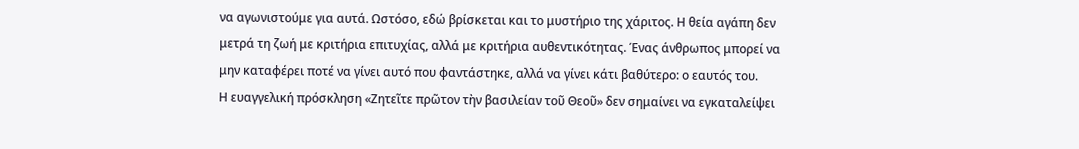να αγωνιστούμε για αυτά. Ωστόσο, εδώ βρίσκεται και το μυστήριο της χάριτος. Η θεία αγάπη δεν μετρά τη ζωή με κριτήρια επιτυχίας, αλλά με κριτήρια αυθεντικότητας. Ένας άνθρωπος μπορεί να μην καταφέρει ποτέ να γίνει αυτό που φαντάστηκε, αλλά να γίνει κάτι βαθύτερο: ο εαυτός του.
Η ευαγγελική πρόσκληση «Ζητεῖτε πρῶτον τὴν βασιλείαν τοῦ Θεοῦ» δεν σημαίνει να εγκαταλείψει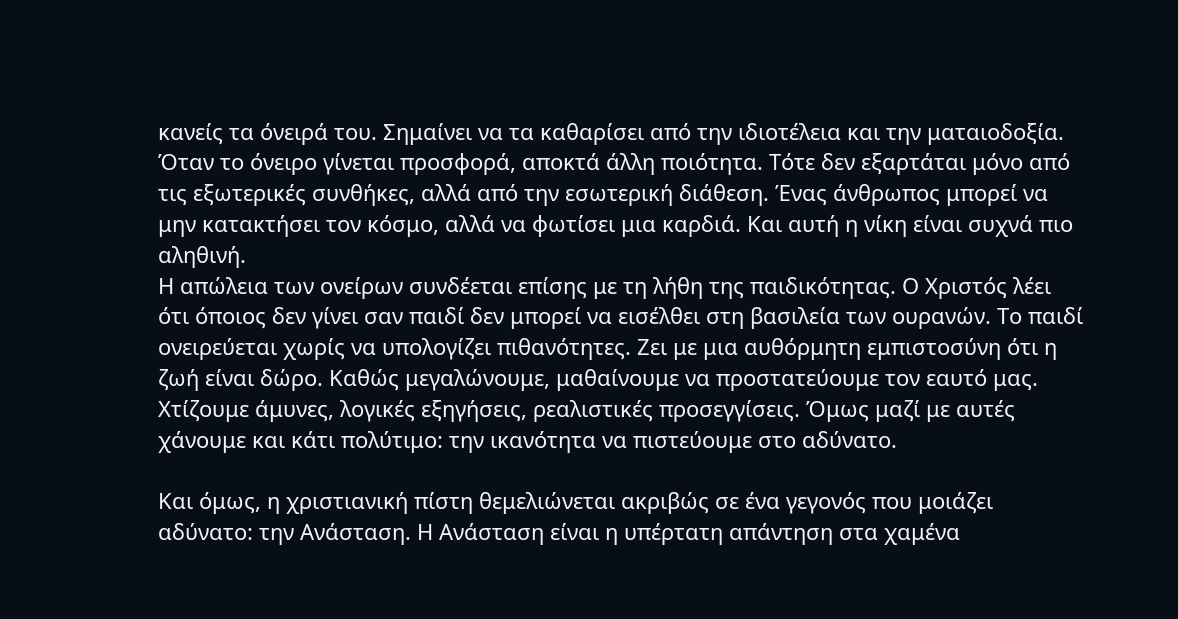κανείς τα όνειρά του. Σημαίνει να τα καθαρίσει από την ιδιοτέλεια και την ματαιοδοξία. Όταν το όνειρο γίνεται προσφορά, αποκτά άλλη ποιότητα. Τότε δεν εξαρτάται μόνο από τις εξωτερικές συνθήκες, αλλά από την εσωτερική διάθεση. Ένας άνθρωπος μπορεί να μην κατακτήσει τον κόσμο, αλλά να φωτίσει μια καρδιά. Και αυτή η νίκη είναι συχνά πιο αληθινή.
Η απώλεια των ονείρων συνδέεται επίσης με τη λήθη της παιδικότητας. Ο Χριστός λέει ότι όποιος δεν γίνει σαν παιδί δεν μπορεί να εισέλθει στη βασιλεία των ουρανών. Το παιδί ονειρεύεται χωρίς να υπολογίζει πιθανότητες. Ζει με μια αυθόρμητη εμπιστοσύνη ότι η ζωή είναι δώρο. Καθώς μεγαλώνουμε, μαθαίνουμε να προστατεύουμε τον εαυτό μας. Χτίζουμε άμυνες, λογικές εξηγήσεις, ρεαλιστικές προσεγγίσεις. Όμως μαζί με αυτές χάνουμε και κάτι πολύτιμο: την ικανότητα να πιστεύουμε στο αδύνατο.

Και όμως, η χριστιανική πίστη θεμελιώνεται ακριβώς σε ένα γεγονός που μοιάζει αδύνατο: την Ανάσταση. Η Ανάσταση είναι η υπέρτατη απάντηση στα χαμένα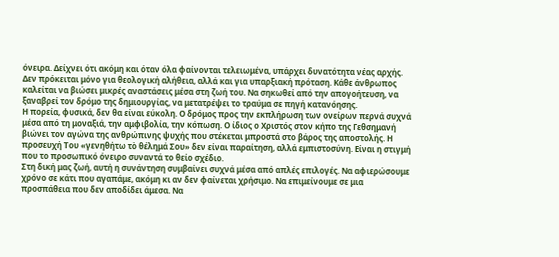όνειρα. Δείχνει ότι ακόμη και όταν όλα φαίνονται τελειωμένα, υπάρχει δυνατότητα νέας αρχής. Δεν πρόκειται μόνο για θεολογική αλήθεια, αλλά και για υπαρξιακή πρόταση. Κάθε άνθρωπος καλείται να βιώσει μικρές αναστάσεις μέσα στη ζωή του. Να σηκωθεί από την απογοήτευση, να ξαναβρεί τον δρόμο της δημιουργίας, να μετατρέψει το τραύμα σε πηγή κατανόησης.
Η πορεία, φυσικά, δεν θα είναι εύκολη. Ο δρόμος προς την εκπλήρωση των ονείρων περνά συχνά μέσα από τη μοναξιά, την αμφιβολία, την κόπωση. Ο ίδιος ο Χριστός στον κήπο της Γεθσημανή βιώνει τον αγώνα της ανθρώπινης ψυχής που στέκεται μπροστά στο βάρος της αποστολής. Η προσευχή Του «γενηθήτω τὸ θέλημά Σου» δεν είναι παραίτηση, αλλά εμπιστοσύνη. Είναι η στιγμή που το προσωπικό όνειρο συναντά το θείο σχέδιο.
Στη δική μας ζωή, αυτή η συνάντηση συμβαίνει συχνά μέσα από απλές επιλογές. Να αφιερώσουμε χρόνο σε κάτι που αγαπάμε, ακόμη κι αν δεν φαίνεται χρήσιμο. Να επιμείνουμε σε μια προσπάθεια που δεν αποδίδει άμεσα. Να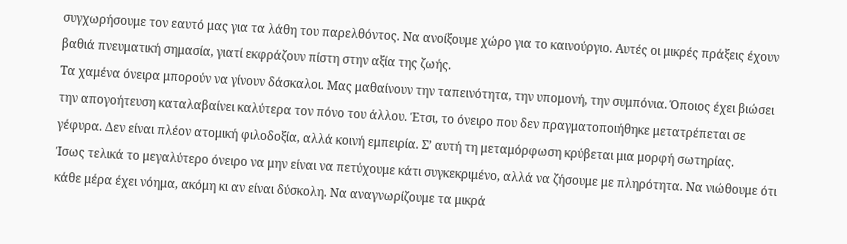συγχωρήσουμε τον εαυτό μας για τα λάθη του παρελθόντος. Να ανοίξουμε χώρο για το καινούργιο. Αυτές οι μικρές πράξεις έχουν βαθιά πνευματική σημασία, γιατί εκφράζουν πίστη στην αξία της ζωής.
Τα χαμένα όνειρα μπορούν να γίνουν δάσκαλοι. Μας μαθαίνουν την ταπεινότητα, την υπομονή, την συμπόνια. Όποιος έχει βιώσει την απογοήτευση καταλαβαίνει καλύτερα τον πόνο του άλλου. Έτσι, το όνειρο που δεν πραγματοποιήθηκε μετατρέπεται σε γέφυρα. Δεν είναι πλέον ατομική φιλοδοξία, αλλά κοινή εμπειρία. Σ’ αυτή τη μεταμόρφωση κρύβεται μια μορφή σωτηρίας.
Ίσως τελικά το μεγαλύτερο όνειρο να μην είναι να πετύχουμε κάτι συγκεκριμένο, αλλά να ζήσουμε με πληρότητα. Να νιώθουμε ότι κάθε μέρα έχει νόημα, ακόμη κι αν είναι δύσκολη. Να αναγνωρίζουμε τα μικρά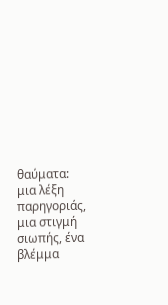θαύματα: μια λέξη παρηγοριάς, μια στιγμή σιωπής, ένα βλέμμα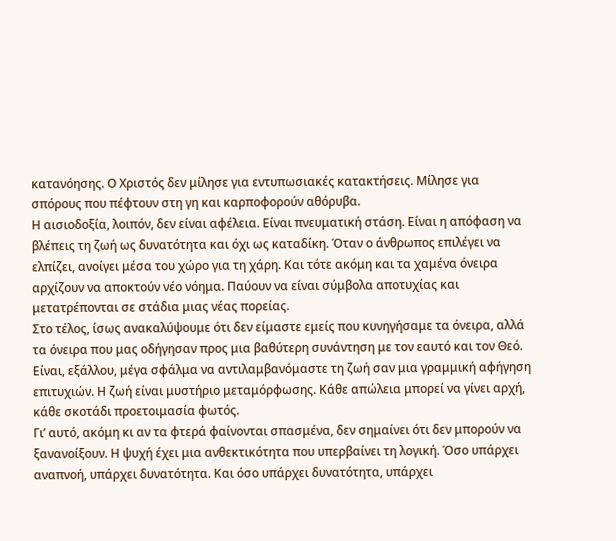κατανόησης. Ο Χριστός δεν μίλησε για εντυπωσιακές κατακτήσεις. Μίλησε για σπόρους που πέφτουν στη γη και καρποφορούν αθόρυβα.
Η αισιοδοξία, λοιπόν, δεν είναι αφέλεια. Είναι πνευματική στάση. Είναι η απόφαση να βλέπεις τη ζωή ως δυνατότητα και όχι ως καταδίκη. Όταν ο άνθρωπος επιλέγει να ελπίζει, ανοίγει μέσα του χώρο για τη χάρη. Και τότε ακόμη και τα χαμένα όνειρα αρχίζουν να αποκτούν νέο νόημα. Παύουν να είναι σύμβολα αποτυχίας και μετατρέπονται σε στάδια μιας νέας πορείας.
Στο τέλος, ίσως ανακαλύψουμε ότι δεν είμαστε εμείς που κυνηγήσαμε τα όνειρα, αλλά τα όνειρα που μας οδήγησαν προς μια βαθύτερη συνάντηση με τον εαυτό και τον Θεό. Είναι, εξάλλου, μέγα σφάλμα να αντιλαμβανόμαστε τη ζωή σαν μια γραμμική αφήγηση επιτυχιών. Η ζωή είναι μυστήριο μεταμόρφωσης. Κάθε απώλεια μπορεί να γίνει αρχή, κάθε σκοτάδι προετοιμασία φωτός.
Γι’ αυτό, ακόμη κι αν τα φτερά φαίνονται σπασμένα, δεν σημαίνει ότι δεν μπορούν να ξανανοίξουν. Η ψυχή έχει μια ανθεκτικότητα που υπερβαίνει τη λογική. Όσο υπάρχει αναπνοή, υπάρχει δυνατότητα. Και όσο υπάρχει δυνατότητα, υπάρχει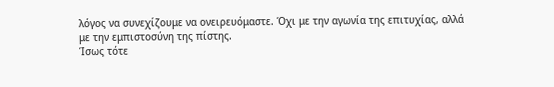λόγος να συνεχίζουμε να ονειρευόμαστε. Όχι με την αγωνία της επιτυχίας, αλλά με την εμπιστοσύνη της πίστης.
Ίσως τότε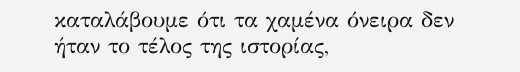καταλάβουμε ότι τα χαμένα όνειρα δεν ήταν το τέλος της ιστορίας,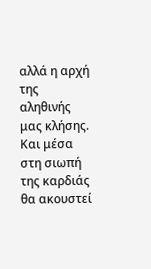αλλά η αρχή της αληθινής μας κλήσης. Και μέσα στη σιωπή της καρδιάς θα ακουστεί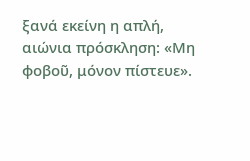ξανά εκείνη η απλή, αιώνια πρόσκληση: «Μη φοβοῦ, μόνον πίστευε».